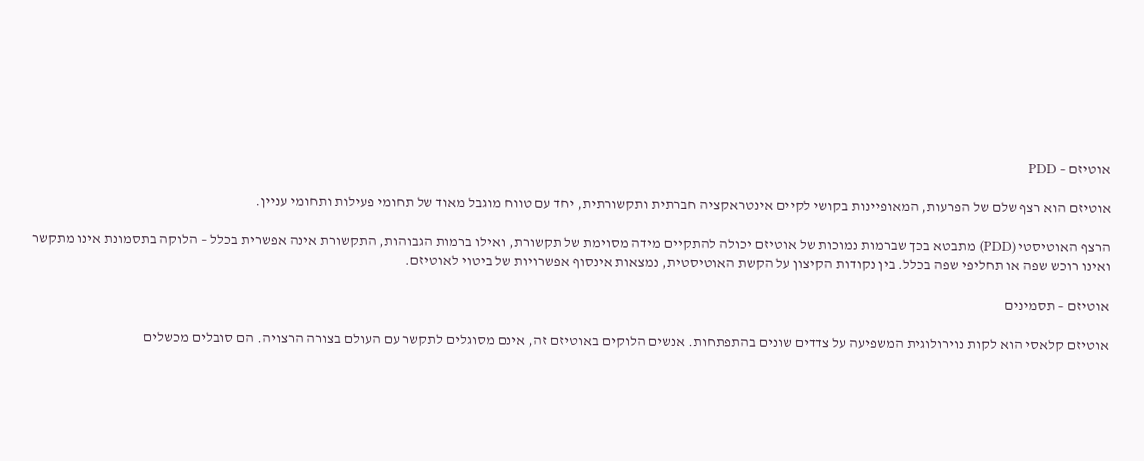אוטיזם – PDD

אוטיזם הוא רצף שלם של הפרעות, המאופיינות בקושי לקיים אינטראקציה חברתית ותקשורתית, יחד עם טווח מוגבל מאוד של תחומי פעילות ותחומי עניין.

הרצף האוטיסטי (PDD) מתבטא בכך שברמות נמוכות של אוטיזם יכולה להתקיים מידה מסוימת של תקשורת, ואילו ברמות הגבוהות, התקשורת אינה אפשרית בכלל – הלוקה בתסמונת אינו מתקשר ואינו רוכש שפה או תחליפי שפה בכלל. בין נקודות הקיצון על הקשת האוטיסטית, נמצאות אינסוף אפשרויות של ביטוי לאוטיזם.

אוטיזם – תסמינים

אוטיזם קלאסי הוא לקות נוירולוגית המשפיעה על צדדים שונים בהתפתחות. אנשים הלוקים באוטיזם זה, אינם מסוגלים לתקשר עם העולם בצורה הרצויה. הם סובלים מכשלים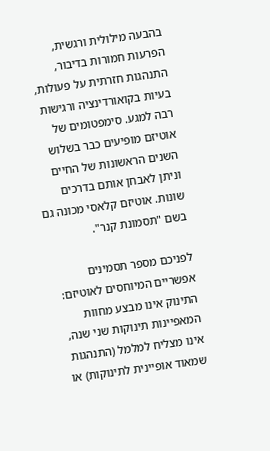בהבעה מילולית ורגשית, הפרעות חמורות בדיבור, התנהגות חזרתית על פעולות, בעיות בקואורדינציה ורגישות רבה למגע. סימפטומים של אוטיזם מופיעים כבר בשלוש השנים הראשונות של החיים וניתן לאבחן אותם בדרכים שונות. אוטיזם קלאסי מכונה גם בשם "תסמונת קנר".

לפניכם מספר תסמינים אפשריים המיוחסים לאוטיזם: התינוק אינו מבצע מחוות המאפיינות תינוקות שני שנה, אינו מצליח למלמל (התנהגות שמאוד אופיינית לתינוקות) או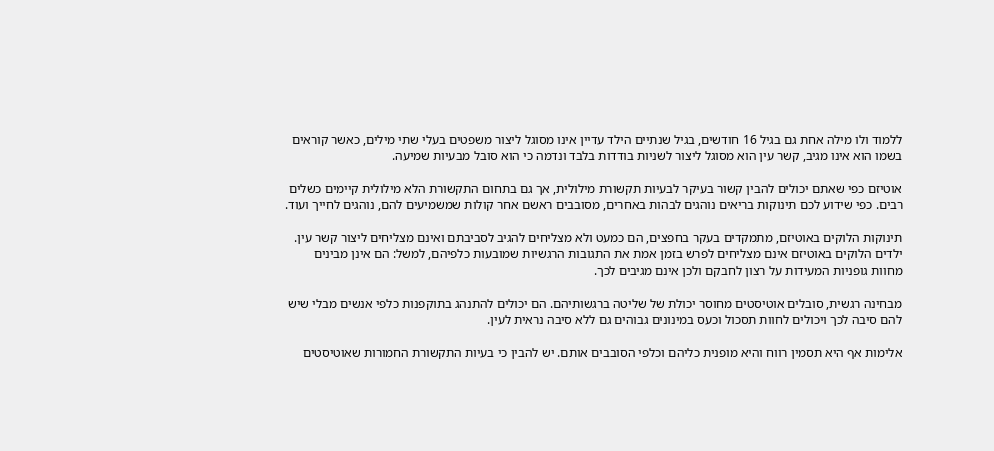ללמוד ולו מילה אחת גם בגיל 16 חודשים, בגיל שנתיים הילד עדיין אינו מסוגל ליצור משפטים בעלי שתי מילים, כאשר קוראים בשמו הוא אינו מגיב, קשר עין הוא מסוגל ליצור לשניות בודדות בלבד ונדמה כי הוא סובל מבעיות שמיעה.

אוטיזם כפי שאתם יכולים להבין קשור בעיקר לבעיות תקשורת מילולית, אך גם בתחום התקשורת הלא מילולית קיימים כשלים רבים. כפי שידוע לכם תינוקות בריאים נוהגים לבהות באחרים, מסובבים ראשם אחר קולות שמשמיעים להם, נוהגים לחייך ועוד.

תינוקות הלוקים באוטיזם, מתמקדים בעקר בחפצים, הם כמעט ולא מצליחים להגיב לסביבתם ואינם מצליחים ליצור קשר עין. ילדים הלוקים באוטיזם אינם מצליחים לפרש בזמן אמת את התגובות הרגשיות שמובעות כלפיהם, למשל: הם אינן מבינים מחוות גופניות המעידות על רצון לחבקם ולכן אינם מגיבים לכך.

מבחינה רגשית, סובלים אוטיסטים מחוסר יכולת של שליטה ברגשותיהם. הם יכולים להתנהג בתוקפנות כלפי אנשים מבלי שיש להם סיבה לכך ויכולים לחוות תסכול וכעס במינונים גבוהים גם ללא סיבה נראית לעין.

אלימות אף היא תסמין רווח והיא מופנית כליהם וכלפי הסובבים אותם. יש להבין כי בעיות התקשורת החמורות שאוטיסטים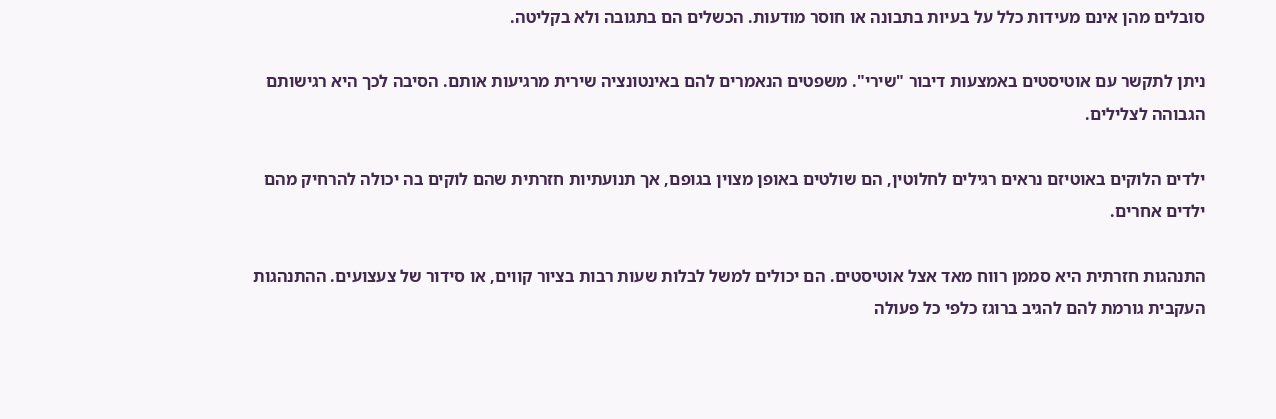סובלים מהן אינם מעידות כלל על בעיות בתבונה או חוסר מודעות. הכשלים הם בתגובה ולא בקליטה.

ניתן לתקשר עם אוטיסטים באמצעות דיבור "שירי". משפטים הנאמרים להם באינטונציה שירית מרגיעות אותם. הסיבה לכך היא רגישותם הגבוהה לצלילים.

ילדים הלוקים באוטיזם נראים רגילים לחלוטין, הם שולטים באופן מצוין בגופם, אך תנועתיות חזרתית שהם לוקים בה יכולה להרחיק מהם ילדים אחרים.

התנהגות חזרתית היא סממן רווח מאד אצל אוטיסטים. הם יכולים למשל לבלות שעות רבות בציור קווים, או סידור של צעצועים. ההתנהגות העקבית גורמת להם להגיב ברוגז כלפי כל פעולה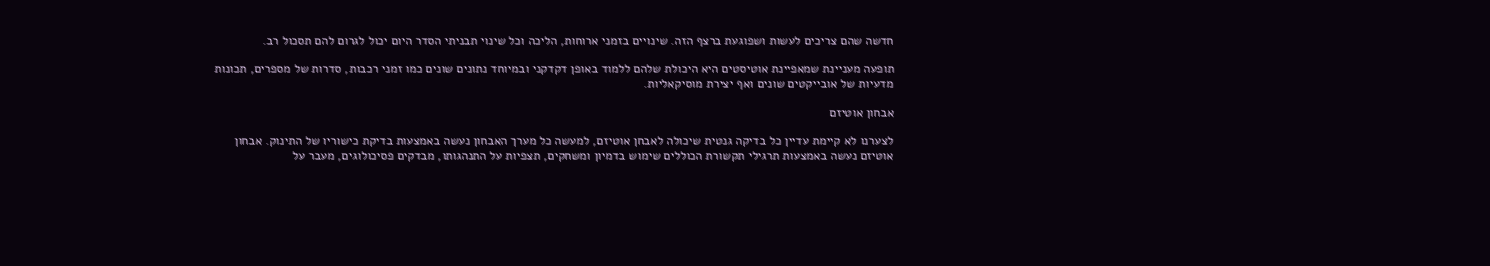חדשה שהם צריכים לעשות ושפוגעת ברצף הזה. שינויים בזמני ארוחות, הליכה וכל שינוי תבניתי הסדר היום יכול לגרום להם תסכול רב.

תופעה מעניינת שמאפיינת אוטיסטים היא היכולת שלהם ללמוד באופן דקדקני ובמיוחד נתונים שונים כמו זמני רכבות, סדרות של מספרים, תכונות מדעיות של אובייקטים שונים ואף יצירת מוסיקאליות.

אבחון אוטיזם

לצערנו לא קיימת עדיין כל בדיקה גנטית שיכולה לאבחן אוטיזם, למעשה כל מערך האבחון נעשה באמצעות בדיקת כישוריו של התינוק. אבחון אוטיזם נעשה באמצעות תרגילי תקשורת הכוללים שימוש בדמיון ומשחקים, תצפיות על התנהגותו, מבדקים פסיכולוגים, מעבר על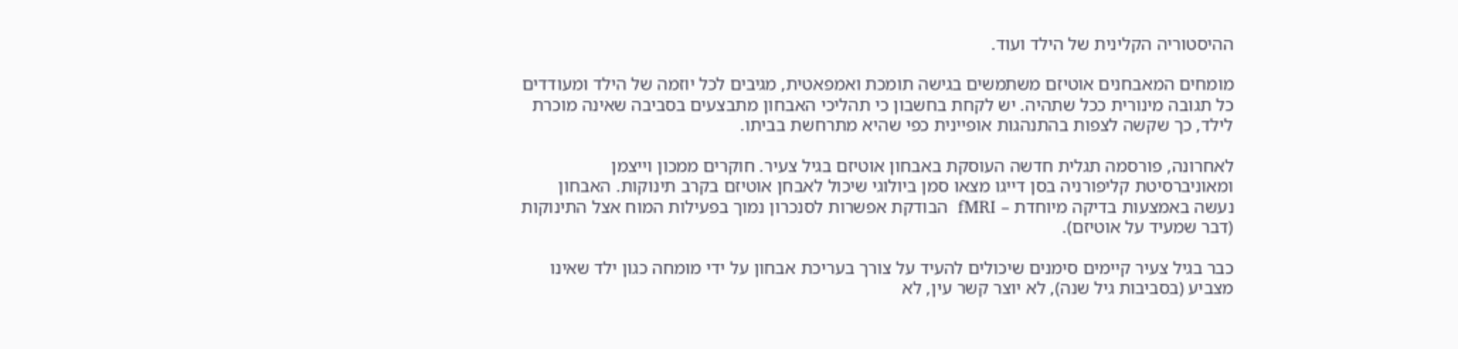ההיסטוריה הקלינית של הילד ועוד.

מומחים המאבחנים אוטיזם משתמשים בגישה תומכת ואמפאטית, מגיבים לכל יוזמה של הילד ומעודדים כל תגובה מינורית ככל שתהיה. יש לקחת בחשבון כי תהליכי האבחון מתבצעים בסביבה שאינה מוכרת לילד, כך שקשה לצפות בהתנהגות אופיינית כפי שהיא מתרחשת בביתו.

לאחרונה, פורסמה תגלית חדשה העוסקת באבחון אוטיזם בגיל צעיר. חוקרים ממכון וייצמן ומאוניברסיטת קליפורניה בסן דייגו מצאו סמן ביולוגי שיכול לאבחן אוטיזם בקרב תינוקות. האבחון נעשה באמצעות בדיקה מיוחדת – fMRI  הבודקת אפשרות לסנכרון נמוך בפעילות המוח אצל התינוקות (דבר שמעיד על אוטיזם).

כבר בגיל צעיר קיימים סימנים שיכולים להעיד על צורך בעריכת אבחון על ידי מומחה כגון ילד שאינו מצביע (בסביבות גיל שנה), לא יוצר קשר עין, לא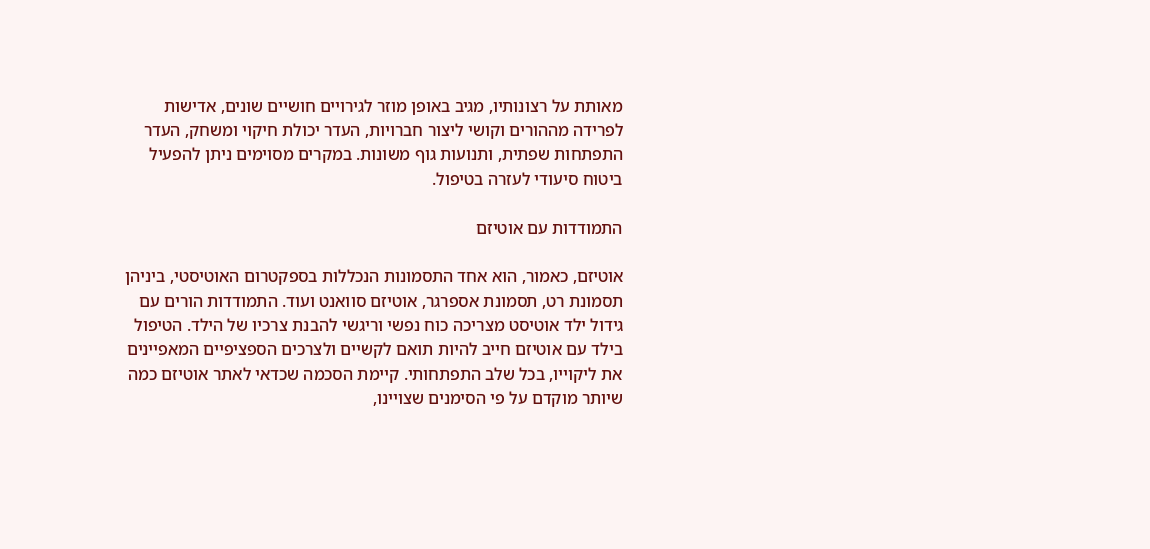מאותת על רצונותיו, מגיב באופן מוזר לגירויים חושיים שונים, אדישות לפרידה מההורים וקושי ליצור חברויות, העדר יכולת חיקוי ומשחק, העדר התפתחות שפתית, ותנועות גוף משונות. במקרים מסוימים ניתן להפעיל ביטוח סיעודי לעזרה בטיפול.

התמודדות עם אוטיזם

אוטיזם, כאמור, הוא אחד התסמונות הנכללות בספקטרום האוטיסטי, ביניהן תסמונת רט, תסמונת אספרגר, אוטיזם סוואנט ועוד. התמודדות הורים עם גידול ילד אוטיסט מצריכה כוח נפשי וריגשי להבנת צרכיו של הילד. הטיפול בילד עם אוטיזם חייב להיות תואם לקשיים ולצרכים הספציפיים המאפיינים את ליקוייו, בכל שלב התפתחותי. קיימת הסכמה שכדאי לאתר אוטיזם כמה שיותר מוקדם על פי הסימנים שצויינו,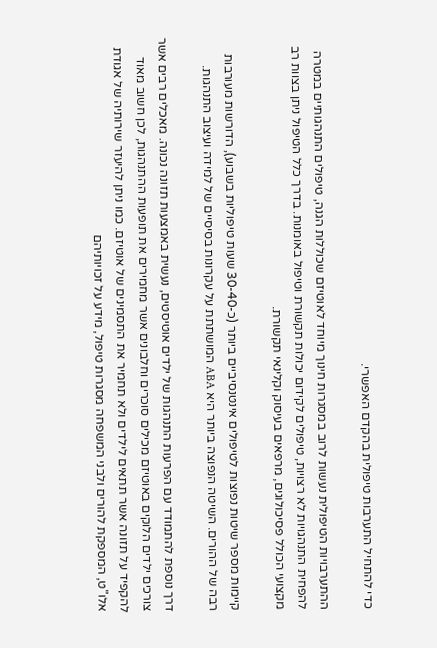כדי להתחיל התערבות טיפולית בהקדם האפשרי.

ההתערבויות הטיפולית נעשות לרוב במסגרות חינוך מיוחד לאוטיזם שכוללות הגנה, טיפולים התנהגותיים במטרה להפחית התנהגויות לא רצויות, טיפולים לקידום יכולות תקשורת וטיפול באומנות. בדרך כלל הטיפול ניתן בצוות רב מקצועי הכולל פסיכולוגים, מרפאים בעיסוק וקלינאי תקשורת.

קיימות מספר שיטות נפוצות לטיפולים אינטנסיביים ביותר (כ-30-40 שעות טיפוליות בשבוע), הדורשות מעורבות רבה של ההורים. השיטה הנפוצה ביותר היא ABA המושתתת על עקרונות בסיסיים של למידה ועיצוב התנהגות.

דרך נוספת להתמודד עם הפרעות התנהגות של ילדים אוטיסטים, נעשית באמצעות תזונה נכונה. מאכלים רבים אשר צורכים ילדים הלוקים באוטיזם מכילים סוכרים וחלבונים אשר מחמירים את תופעות ההתנהגות, לכן חשוב מאוד להקפיד על תזונה אשר תתאים לילדים ולא תחמיר את התסמינים של אוטיזם. כמו ניתן להיעזר שירותיה של אגודת אלו"ט, המספקת להורים ולבני המשפחה מסגרות טיפול, מידע על זכויותיהם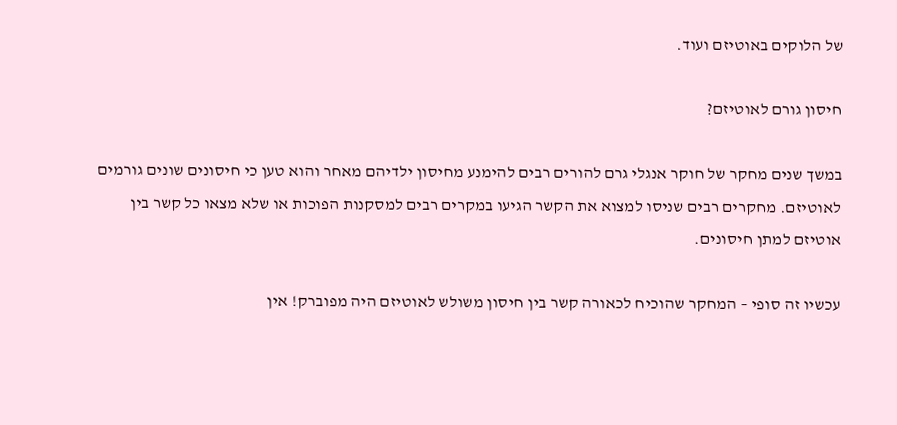של הלוקים באוטיזם ועוד.

חיסון גורם לאוטיזם?

במשך שנים מחקר של חוקר אנגלי גרם להורים רבים להימנע מחיסון ילדיהם מאחר והוא טען כי חיסונים שונים גורמים לאוטיזם. מחקרים רבים שניסו למצוא את הקשר הגיעו במקרים רבים למסקנות הפוכות או שלא מצאו כל קשר בין אוטיזם למתן חיסונים.

עכשיו זה סופי – המחקר שהוכיח לכאורה קשר בין חיסון משולש לאוטיזם היה מפוברק! אין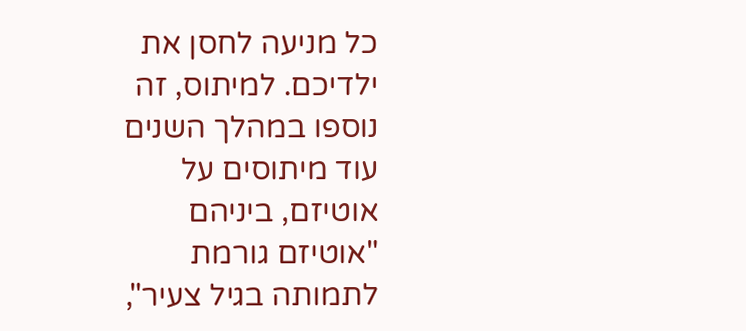כל מניעה לחסן את ילדיכם. למיתוס, זה נוספו במהלך השנים עוד מיתוסים על אוטיזם, ביניהם "אוטיזם גורמת לתמותה בגיל צעיר",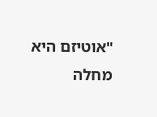"אוטיזם היא מחלה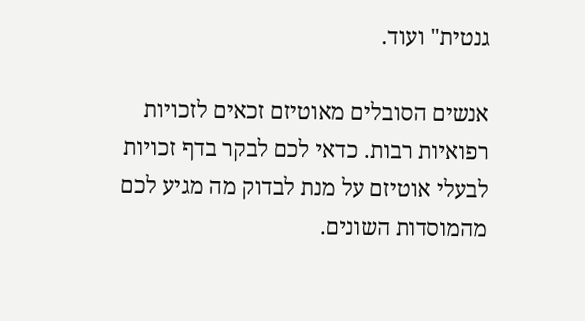גנטית" ועוד.

אנשים הסובלים מאוטיזם זכאים לזכויות רפואיות רבות. כדאי לכם לבקר בדף זכויות לבעלי אוטיזם על מנת לבדוק מה מגיע לכם מהמוסדות השונים.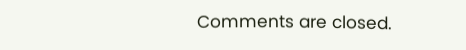Comments are closed.